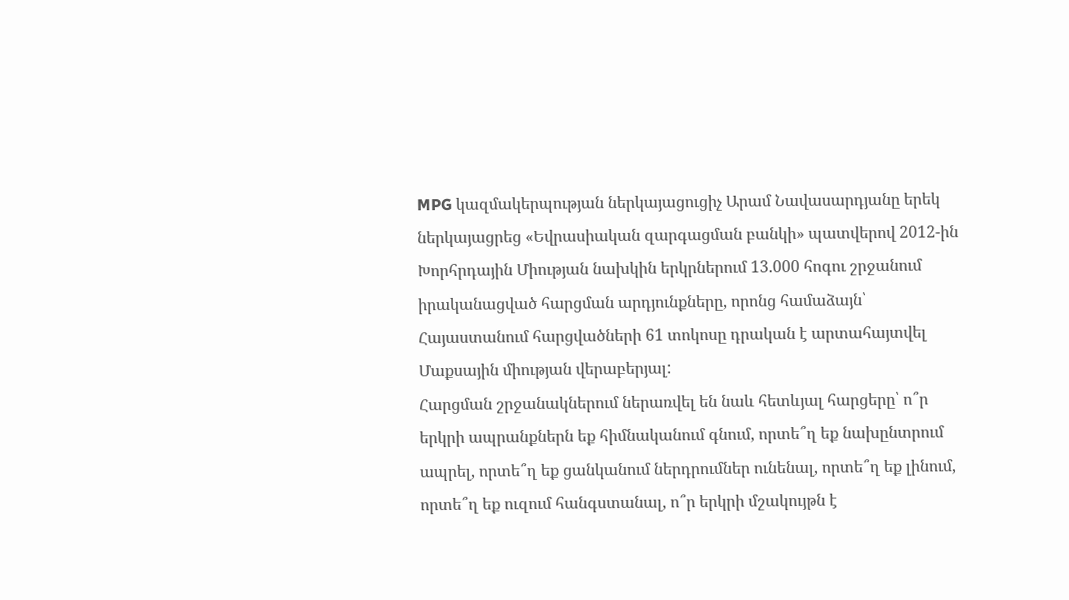MPG կազմակերպության ներկայացուցիչ Արամ Նավասարդյանը երեկ ներկայացրեց «Եվրասիական զարգացման բանկի» պատվերով 2012-ին Խորհրդային Միության նախկին երկրներում 13.000 հոգու շրջանում իրականացված հարցման արդյունքները, որոնց համաձայն՝ Հայաստանում հարցվածների 61 տոկոսը դրական է արտահայտվել Մաքսային միության վերաբերյալ:
Հարցման շրջանակներում ներառվել են նաև հետևյալ հարցերը՝ ո՞ր երկրի ապրանքներն եք հիմնականում գնում, որտե՞ղ եք նախընտրում ապրել, որտե՞ղ եք ցանկանում ներդրումներ ունենալ, որտե՞ղ եք լինում, որտե՞ղ եք ուզում հանգստանալ, ո՞ր երկրի մշակույթն է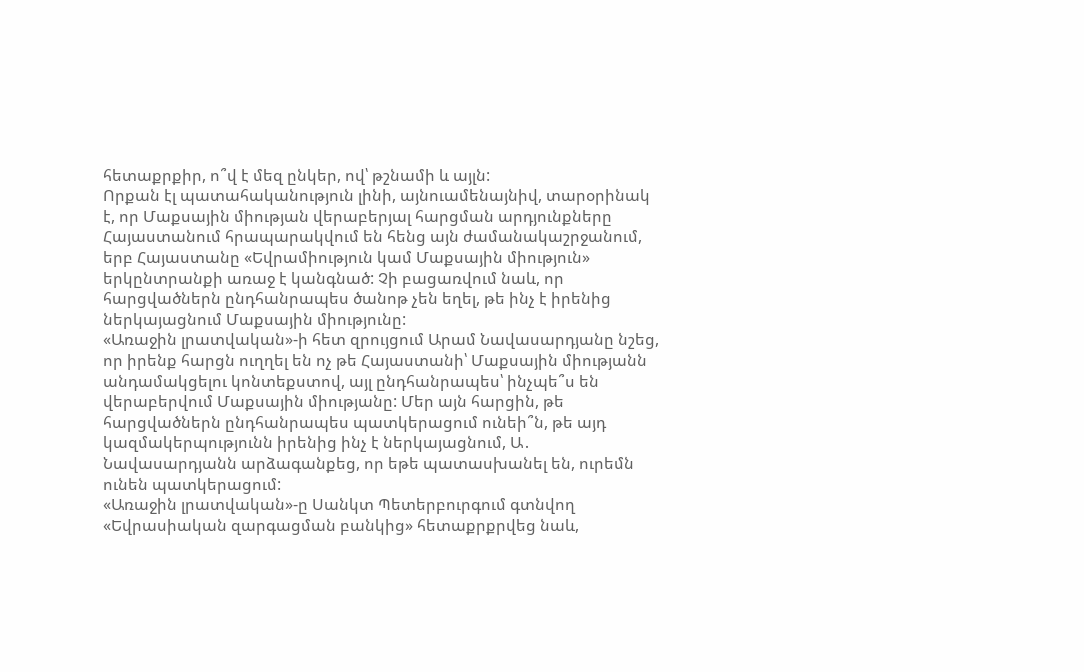հետաքրքիր, ո՞վ է մեզ ընկեր, ով՝ թշնամի և այլն:
Որքան էլ պատահականություն լինի, այնուամենայնիվ, տարօրինակ է, որ Մաքսային միության վերաբերյալ հարցման արդյունքները Հայաստանում հրապարակվում են հենց այն ժամանակաշրջանում, երբ Հայաստանը «Եվրամիություն կամ Մաքսային միություն» երկընտրանքի առաջ է կանգնած: Չի բացառվում նաև, որ հարցվածներն ընդհանրապես ծանոթ չեն եղել, թե ինչ է իրենից ներկայացնում Մաքսային միությունը:
«Առաջին լրատվական»-ի հետ զրույցում Արամ Նավասարդյանը նշեց, որ իրենք հարցն ուղղել են ոչ թե Հայաստանի՝ Մաքսային միությանն անդամակցելու կոնտեքստով, այլ ընդհանրապես՝ ինչպե՞ս են վերաբերվում Մաքսային միությանը: Մեր այն հարցին, թե հարցվածներն ընդհանրապես պատկերացում ունեի՞ն, թե այդ կազմակերպությունն իրենից ինչ է ներկայացնում, Ա․ Նավասարդյանն արձագանքեց, որ եթե պատասխանել են, ուրեմն ունեն պատկերացում:
«Առաջին լրատվական»-ը Սանկտ Պետերբուրգում գտնվող «Եվրասիական զարգացման բանկից» հետաքրքրվեց նաև,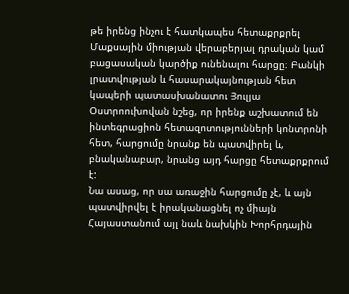թե իրենց ինչու է հատկապես հետաքրքրել Մաքսային միության վերաբերյալ դրական կամ բացասական կարծիք ունենալու հարցը։ Բանկի լրատվության և հասարակայնության հետ կապերի պատասխանատու Յուլյա Օստրոուխովան նշեց, որ իրենք աշխատում են ինտեգրացիոն հետազոտությունների կոնտրոնի հետ, հարցումը նրանք են պատվիրել և, բնականաբար, նրանց այդ հարցը հետաքրքրում է:
Նա ասաց, որ սա առաջին հարցումը չէ, և այն պատվիրվել է իրականացնել ոչ միայն Հայաստանում այլ նաև նախկին Խորհրդային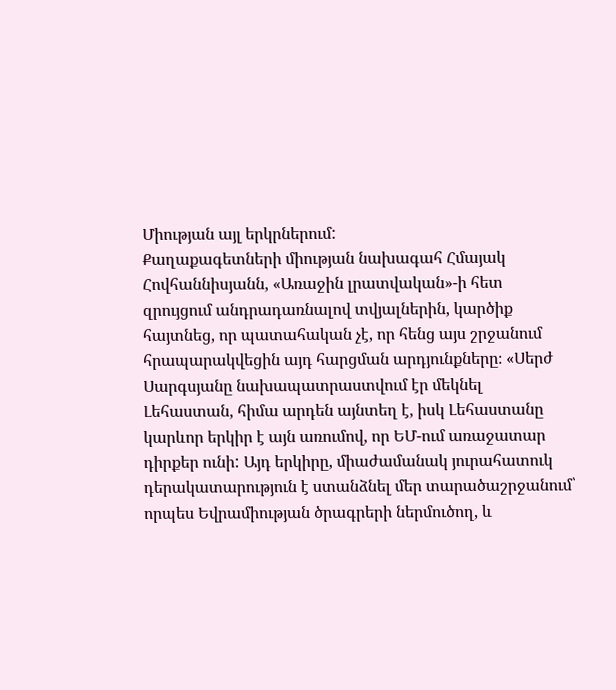Միության այլ երկրներում:
Քաղաքագետների միության նախագահ Հմայակ Հովհաննիսյանն, «Առաջին լրատվական»-ի հետ զրույցում անդրադառնալով տվյալներին, կարծիք հայտնեց, որ պատահական չէ, որ հենց այս շրջանում հրապարակվեցին այդ հարցման արդյունքները։ «Սերժ Սարգսյանը նախապատրաստվում էր մեկնել Լեհաստան, հիմա արդեն այնտեղ է, իսկ Լեհաստանը կարևոր երկիր է այն առումով, որ ԵՄ-ում առաջատար դիրքեր ունի: Այդ երկիրը, միաժամանակ յուրահատուկ դերակատարություն է ստանձնել մեր տարածաշրջանում՝ որպես Եվրամիության ծրագրերի ներմուծող, և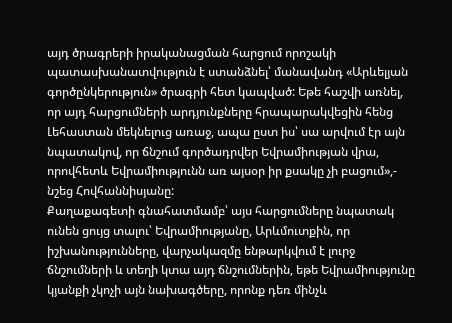այդ ծրագրերի իրականացման հարցում որոշակի պատասխանատվություն է ստանձնել՝ մանավանդ «Արևելյան գործընկերություն» ծրագրի հետ կապված: Եթե հաշվի առնել, որ այդ հարցումների արդյունքները հրապարակվեցին հենց Լեհաստան մեկնելուց առաջ, ապա ըստ իս՝ սա արվում էր այն նպատակով, որ ճնշում գործադրվեր Եվրամիության վրա, որովհետև Եվրամիությունն առ այսօր իր քսակը չի բացում»,- նշեց Հովհաննիսյանը:
Քաղաքագետի գնահատմամբ՝ այս հարցումները նպատակ ունեն ցույց տալու՝ Եվրամիությանը, Արևմուտքին, որ իշխանությունները, վարչակազմը ենթարկվում է լուրջ ճնշումների և տեղի կտա այդ ճնշումներին, եթե Եվրամիությունը կյանքի չկոչի այն նախագծերը, որոնք դեռ մինչև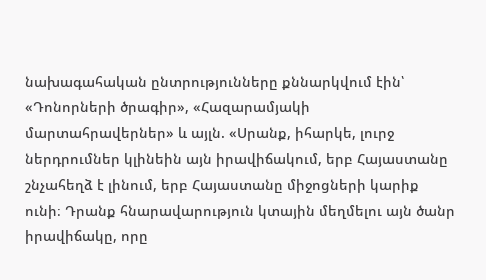նախագահական ընտրությունները քննարկվում էին՝ «Դոնորների ծրագիր», «Հազարամյակի մարտահրավերներ» և այլն. «Սրանք, իհարկե, լուրջ ներդրումներ կլինեին այն իրավիճակում, երբ Հայաստանը շնչահեղձ է լինում, երբ Հայաստանը միջոցների կարիք ունի։ Դրանք հնարավարություն կտային մեղմելու այն ծանր իրավիճակը, որը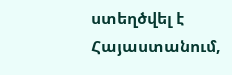ստեղծվել է Հայաստանում,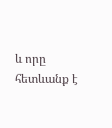և որը հետևանք է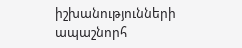իշխանությունների ապաշնորհ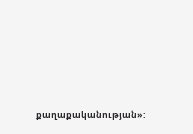քաղաքականության»: